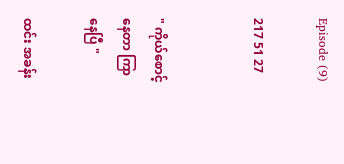Episode (9)

217 51 27


" ကိုယ်စောင့်နေတာ ကြာနေပြီ "

ထင်း အခန်း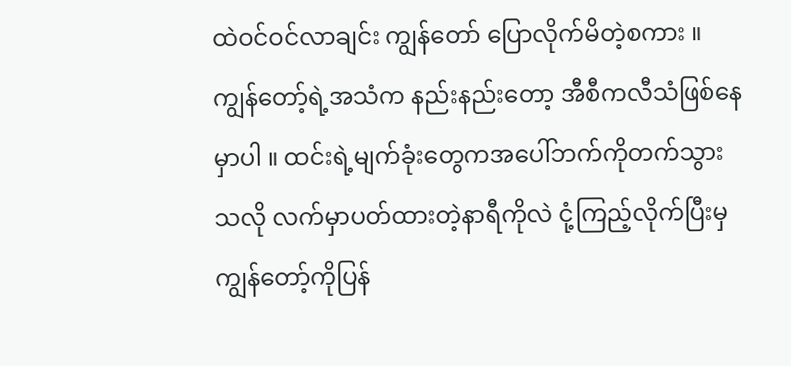ထဲဝင်ဝင်လာချင်း ကျွန်တော် ပြောလိုက်မိတဲ့စကား ။ ကျွန်တော့်ရဲ့အသံက နည်းနည်းတော့ အီစီကလီသံဖြစ်နေမှာပါ ။ ထင်းရဲ့မျက်ခုံးတွေကအပေါ်ဘက်ကိုတက်သွားသလို လက်မှာပတ်ထားတဲ့နာရီကိုလဲ ငုံ့ကြည့်လိုက်ပြီးမှ ကျွန်တော့်ကိုပြန်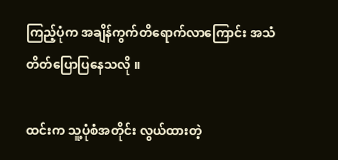ကြည့်ပုံက အချိန်ကွက်တိရောက်လာကြောင်း အသံတိတ်ပြောပြနေသလို ။

ထင်းက သူ့ပုံစံအတိုင်း လွယ်ထားတဲ့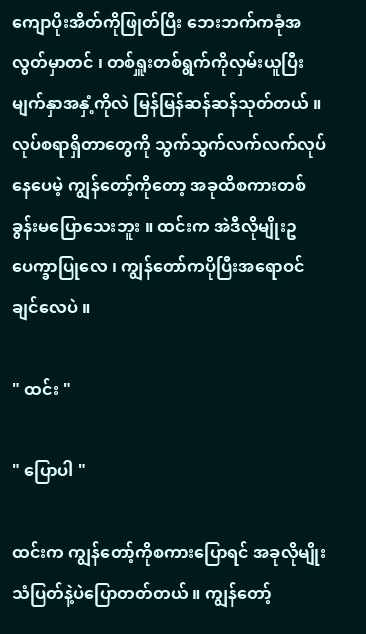ကျောပိုးအိတ်ကိုဖြုတ်ပြီး ဘေးဘက်ကခုံအလွတ်မှာတင် ၊ တစ်ရှူးတစ်ရွက်ကိုလှမ်းယူပြီး မျက်နှာအနှံ့ကိုလဲ မြန်မြန်ဆန်ဆန်သုတ်တယ် ။ လုပ်စရာရှိတာတွေကို သွက်သွက်လက်လက်လုပ်နေပေမဲ့ ကျွန်တော့်ကိုတော့ အခုထိစကားတစ်ခွန်းမပြောသေးဘူး ။ ထင်းက အဲဒီလိုမျိုးဥပေက္ခာပြုလေ ၊ ကျွန်တော်ကပိုပြီးအရောဝင်ချင်လေပဲ ။

" ထင်း "

" ပြောပါ "

ထင်းက ကျွန်တော့်ကိုစကားပြောရင် အခုလိုမျိုးသံပြတ်နဲ့ပဲပြောတတ်တယ် ။ ကျွန်တော့်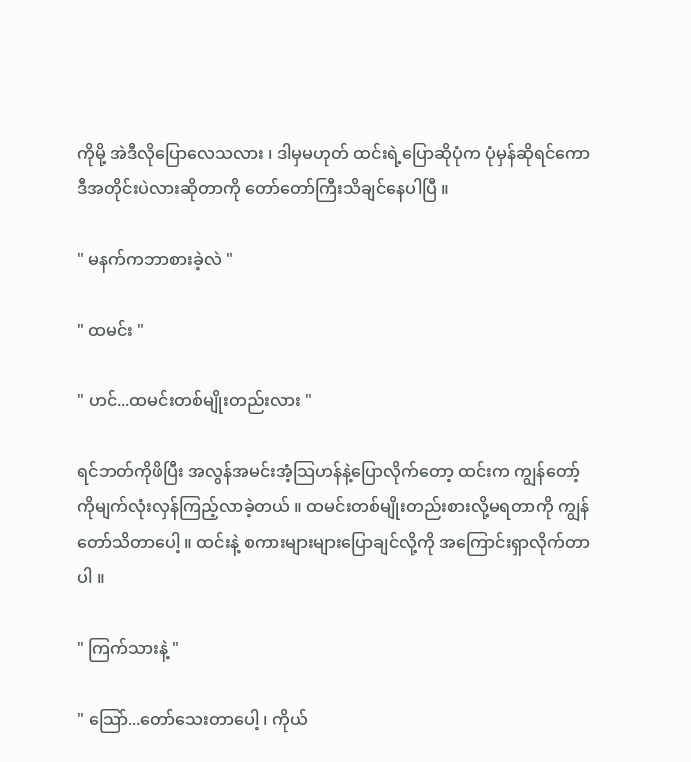ကိုမို့ အဲဒီလိုပြောလေသလား ၊ ဒါမှမဟုတ် ထင်းရဲ့ပြောဆိုပုံက ပုံမှန်ဆိုရင်ကော ဒီအတိုင်းပဲလားဆိုတာကို တော်တော်ကြီးသိချင်နေပါပြီ ။

" မနက်ကဘာစားခဲ့လဲ "

" ထမင်း "

" ဟင်...ထမင်းတစ်မျိုးတည်းလား "

ရင်ဘတ်ကိုဖိပြီး အလွန်အမင်းအံ့သြဟန်နဲ့ပြောလိုက်တော့ ထင်းက ကျွန်တော့်ကိုမျက်လုံးလှန်ကြည့်လာခဲ့တယ် ။ ထမင်းတစ်မျိုးတည်းစားလို့မရတာကို ကျွန်တော်သိတာပေါ့ ။ ထင်းနဲ့ စကားများများပြောချင်လို့ကို အကြောင်းရှာလိုက်တာပါ ။

" ကြက်သားနဲ့ "

" သြော်...တော်သေးတာပေါ့ ၊ ကိုယ်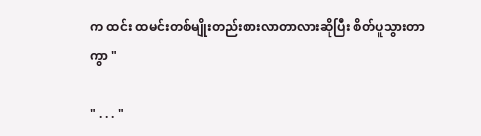က ထင်း ထမင်းတစ်မျိုးတည်းစားလာတာလားဆိုပြီး စိတ်ပူသွားတာကွာ "

" . . . "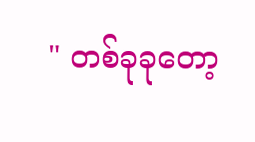" တစ်ခုခုတော့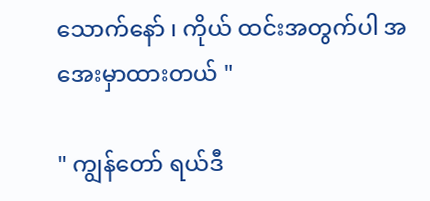သောက်နော် ၊ ကိုယ် ထင်းအတွက်ပါ အအေးမှာထားတယ် "

" ကျွန်တော် ရယ်ဒီ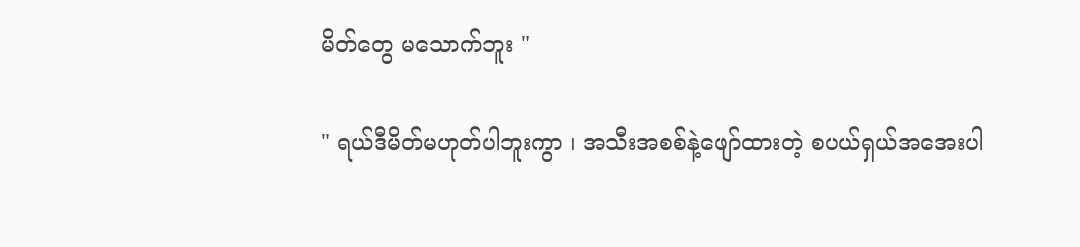မိတ်တွေ မသောက်ဘူး "

" ရယ်ဒီမိတ်မဟုတ်ပါဘူးကွာ ၊ အသီးအစစ်နဲ့ဖျော်ထားတဲ့ စပယ်ရှယ်အအေးပါ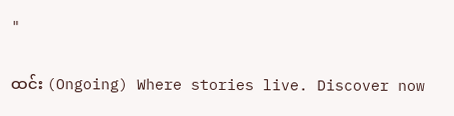"

ထင်း (Ongoing) Where stories live. Discover now